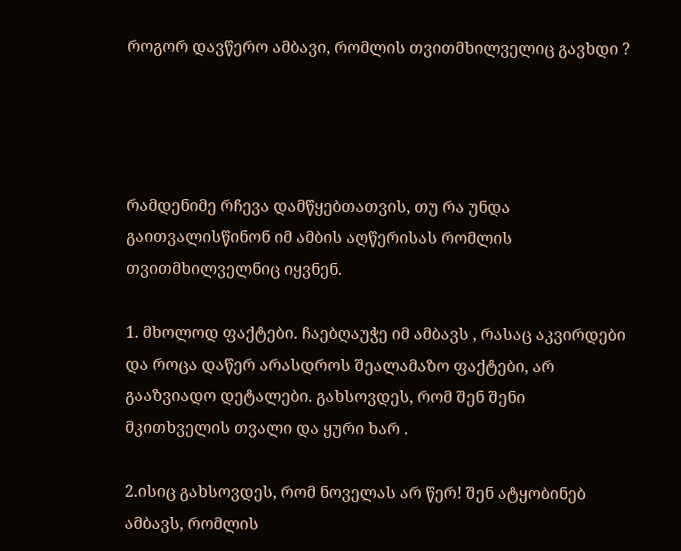როგორ დავწერო ამბავი, რომლის თვითმხილველიც გავხდი ?




რამდენიმე რჩევა დამწყებთათვის, თუ რა უნდა გაითვალისწინონ იმ ამბის აღწერისას რომლის თვითმხილველნიც იყვნენ.

1. მხოლოდ ფაქტები. ჩაებღაუჭე იმ ამბავს , რასაც აკვირდები და როცა დაწერ არასდროს შეალამაზო ფაქტები, არ  გააზვიადო დეტალები. გახსოვდეს, რომ შენ შენი მკითხველის თვალი და ყური ხარ .

2.ისიც გახსოვდეს, რომ ნოველას არ წერ! შენ ატყობინებ ამბავს, რომლის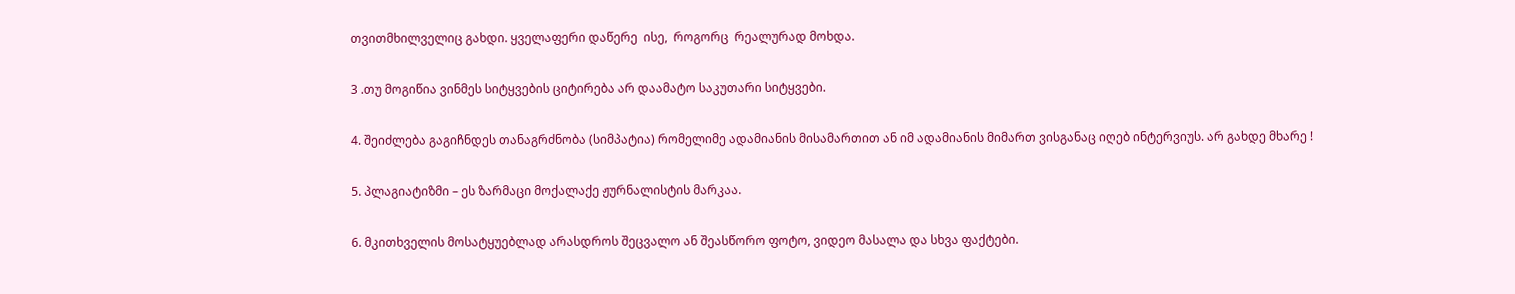თვითმხილველიც გახდი. ყველაფერი დაწერე  ისე,  როგორც  რეალურად მოხდა.

3 .თუ მოგიწია ვინმეს სიტყვების ციტირება არ დაამატო საკუთარი სიტყვები.

4. შეიძლება გაგიჩნდეს თანაგრძნობა (სიმპატია) რომელიმე ადამიანის მისამართით ან იმ ადამიანის მიმართ ვისგანაც იღებ ინტერვიუს. არ გახდე მხარე !

5. პლაგიატიზმი – ეს ზარმაცი მოქალაქე ჟურნალისტის მარკაა.

6. მკითხველის მოსატყუებლად არასდროს შეცვალო ან შეასწორო ფოტო, ვიდეო მასალა და სხვა ფაქტები.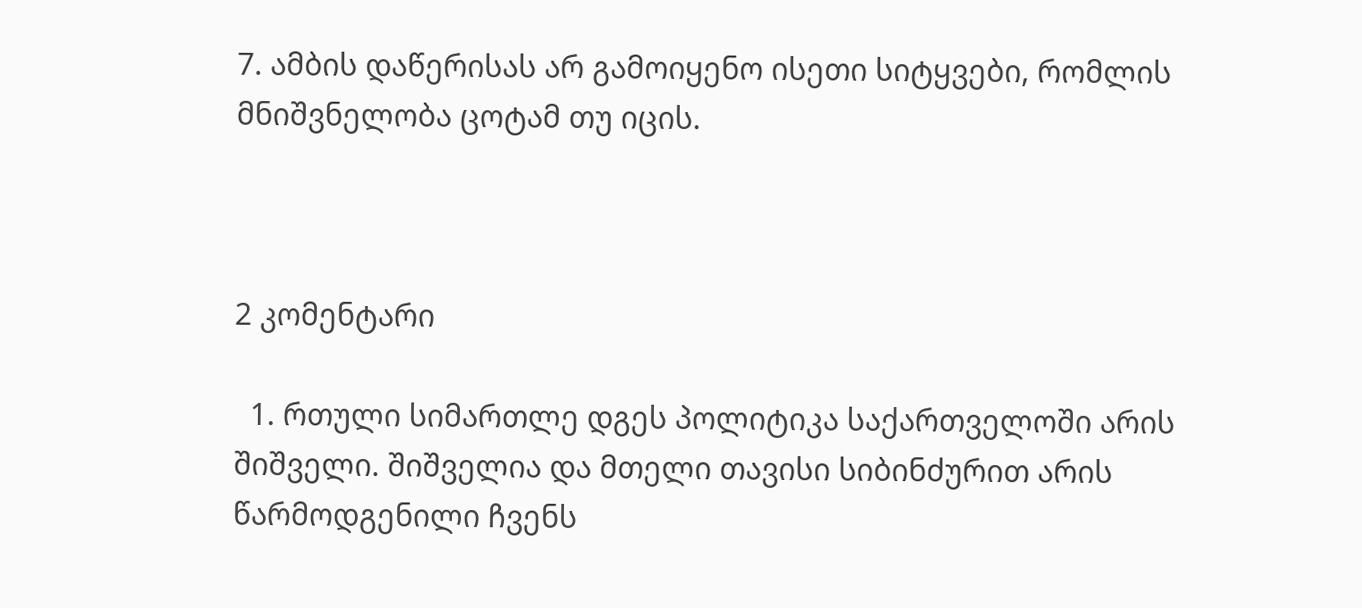7. ამბის დაწერისას არ გამოიყენო ისეთი სიტყვები, რომლის მნიშვნელობა ცოტამ თუ იცის.



2 კომენტარი

  1. რთული სიმართლე დგეს პოლიტიკა საქართველოში არის შიშველი. შიშველია და მთელი თავისი სიბინძურით არის წარმოდგენილი ჩვენს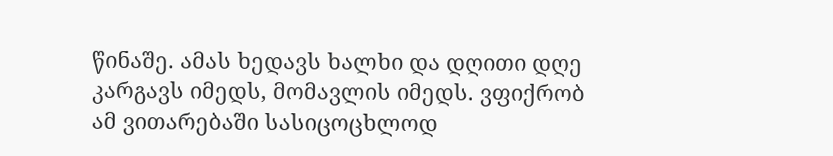წინაშე. ამას ხედავს ხალხი და დღითი დღე კარგავს იმედს, მომავლის იმედს. ვფიქრობ ამ ვითარებაში სასიცოცხლოდ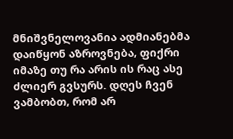მნიშვნელოვანია ადმიანებმა დაიწყონ აზროვნება, ფიქრი იმაზე თუ რა არის ის რაც ასე ძლიერ გვსურს. დღეს ჩვენ ვამბობთ, რომ არ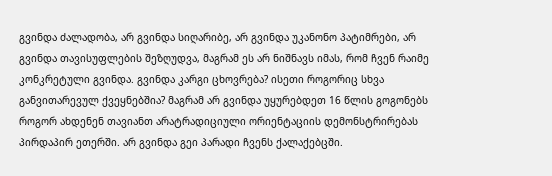გვინდა ძალადობა, არ გვინდა სიღარიბე, არ გვინდა უკანონო პატიმრები, არ გვინდა თავისუფლების შეზღუდვა, მაგრამ ეს არ ნიშნავს იმას, რომ ჩვენ რაიმე კონკრეტული გვინდა. გვინდა კარგი ცხოვრება? ისეთი როგორიც სხვა განვითარევულ ქვეყნებშია? მაგრამ არ გვინდა უყურებდეთ 16 წლის გოგონებს როგორ ახდენენ თავიანთ არატრადიციული ორიენტაციის დემონსტრირებას პირდაპირ ეთერში. არ გვინდა გეი პარადი ჩვენს ქალაქებცში.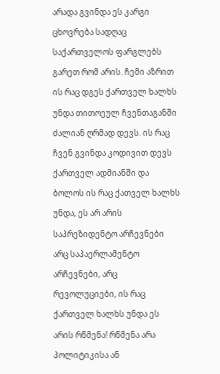არადა გვინდა ეს კარგი ცხოვრება სადღაც საქართველოს ფარგლებს გარეთ რომ არის. ჩემი აზრით ის რაც დგეს ქართველ ხალხს უნდა თითოეულ ჩვენთაგანში ძალიან ღრმად დევს. ის რაც ჩვენ გვინდა კოდივით დევს ქართველ ადმიანში და ბოლოს ის რაც ქათველ ხალხს უნდა, ეს არ არის საპრეზიდენტო არჩევნები არც საპაერლამენტო არჩევნები, არც რევოლუციები, ის რაც ქართველ ხალხს უნდა ეს არის რწმენა! რწმენა არა პოლიტიკისა ან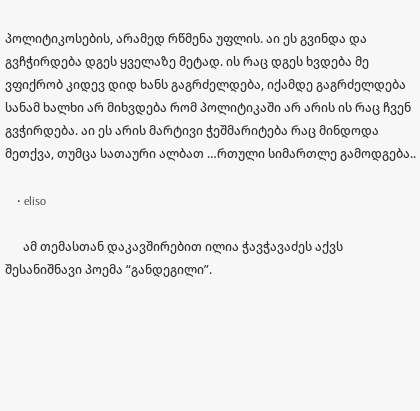პოლიტიკოსების, არამედ რწმენა უფლის. აი ეს გვინდა და გვჩჭირდება დგეს ყველაზე მეტად. ის რაც დგეს ხვდება მე ვფიქრობ კიდევ დიდ ხანს გაგრძელდება, იქამდე გაგრძელდება სანამ ხალხი არ მიხვდება რომ პოლიტიკაში არ არის ის რაც ჩვენ გვჭირდება. აი ეს არის მარტივი ჭეშმარიტება რაც მინდოდა მეთქვა, თუმცა სათაური ალბათ …რთული სიმართლე გამოდგება..

    • eliso

      ამ თემასთან დაკავშირებით ილია ჭავჭავაძეს აქვს შესანიშნავი პოემა “განდეგილი”.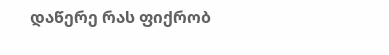დაწერე რას ფიქრობ